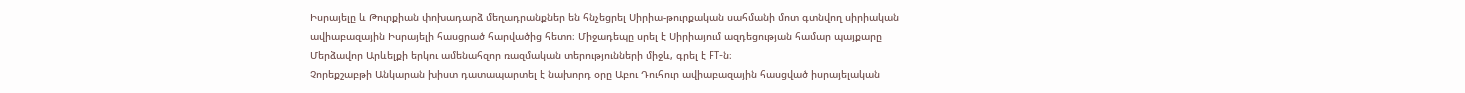Իսրայելը և Թուրքիան փոխադարձ մեղադրանքներ են հնչեցրել Սիրիա-թուրքական սահմանի մոտ գտնվող սիրիական ավիաբազային Իսրայելի հասցրած հարվածից հետո։ Միջադեպը սրել է Սիրիայում ազդեցության համար պայքարը Մերձավոր Արևելքի երկու ամենահզոր ռազմական տերությունների միջև, գրել է FT-ն։
Չորեքշաբթի Անկարան խիստ դատապարտել է նախորդ օրը Աբու Դուհուր ավիաբազային հասցված իսրայելական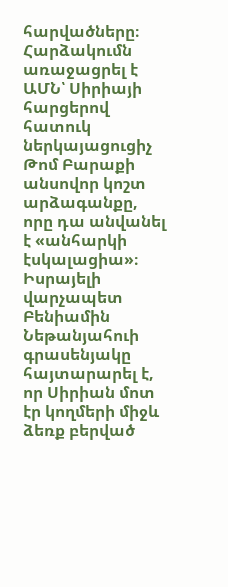հարվածները։ Հարձակումն առաջացրել է ԱՄՆ՝ Սիրիայի հարցերով հատուկ ներկայացուցիչ Թոմ Բարաքի անսովոր կոշտ արձագանքը, որը դա անվանել է «անհարկի էսկալացիա»։
Իսրայելի վարչապետ Բենիամին Նեթանյահուի գրասենյակը հայտարարել է, որ Սիրիան մոտ էր կողմերի միջև ձեռք բերված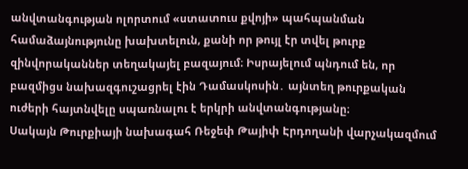անվտանգության ոլորտում «ստատուս քվոյի» պահպանման համաձայնությունը խախտելուն, քանի որ թույլ էր տվել թուրք զինվորականներ տեղակայել բազայում։ Իսրայելում պնդում են, որ բազմիցս նախազգուշացրել էին Դամասկոսին․ այնտեղ թուրքական ուժերի հայտնվելը սպառնալու է երկրի անվտանգությանը։
Սակայն Թուրքիայի նախագահ Ռեջեփ Թայիփ Էրդողանի վարչակազմում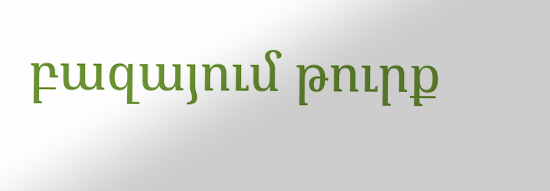բազայում թուրք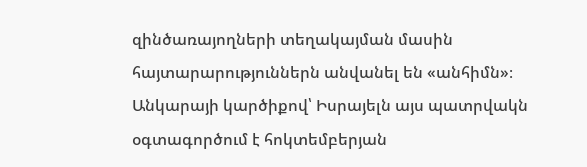զինծառայողների տեղակայման մասին հայտարարություններն անվանել են «անհիմն»։ Անկարայի կարծիքով՝ Իսրայելն այս պատրվակն օգտագործում է հոկտեմբերյան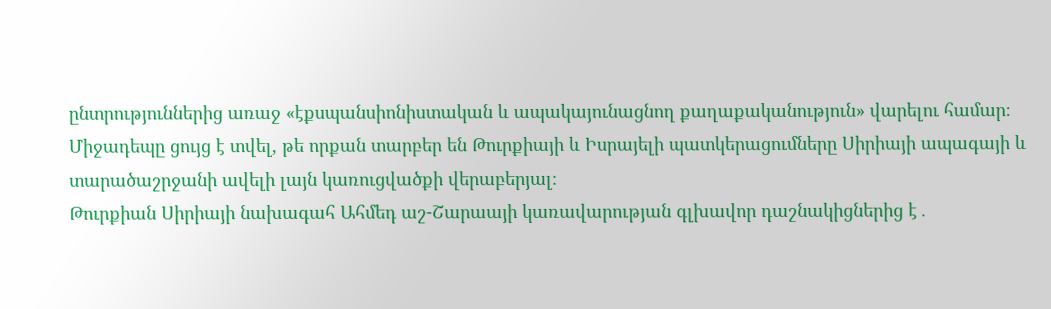ընտրություններից առաջ «էքսպանսիոնիստական և ապակայունացնող քաղաքականություն» վարելու համար։
Միջադեպը ցույց է տվել, թե որքան տարբեր են Թուրքիայի և Իսրայելի պատկերացումները Սիրիայի ապագայի և տարածաշրջանի ավելի լայն կառուցվածքի վերաբերյալ։
Թուրքիան Սիրիայի նախագահ Ահմեդ աշ-Շարաայի կառավարության գլխավոր դաշնակիցներից է․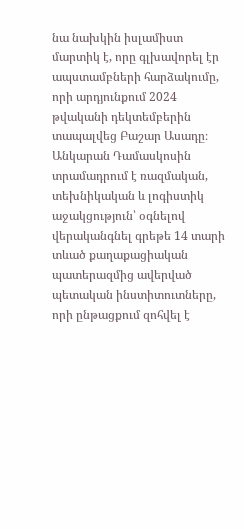նա նախկին իսլամիստ մարտիկ է, որը գլխավորել էր ապստամբների հարձակումը, որի արդյունքում 2024 թվականի դեկտեմբերին տապալվեց Բաշար Ասադը։
Անկարան Դամասկոսին տրամադրում է ռազմական, տեխնիկական և լոգիստիկ աջակցություն՝ օգնելով վերականգնել գրեթե 14 տարի տևած քաղաքացիական պատերազմից ավերված պետական ինստիտուտները, որի ընթացքում զոհվել է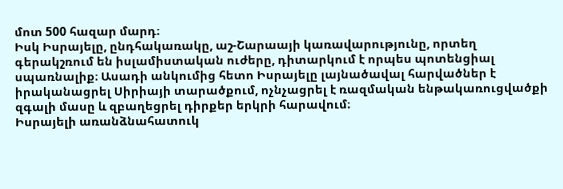մոտ 500 հազար մարդ։
Իսկ Իսրայելը, ընդհակառակը, աշ-Շարաայի կառավարությունը, որտեղ գերակշռում են իսլամիստական ուժերը, դիտարկում է որպես պոտենցիալ սպառնալիք։ Ասադի անկումից հետո Իսրայելը լայնածավալ հարվածներ է իրականացրել Սիրիայի տարածքում, ոչնչացրել է ռազմական ենթակառուցվածքի զգալի մասը և զբաղեցրել դիրքեր երկրի հարավում։
Իսրայելի առանձնահատուկ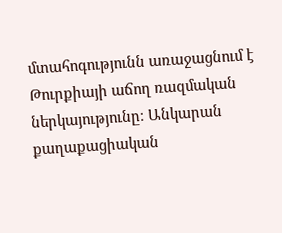մտահոգությունն առաջացնում է Թուրքիայի աճող ռազմական ներկայությունը։ Անկարան քաղաքացիական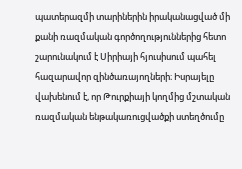պատերազմի տարիներին իրականացված մի քանի ռազմական գործողություններից հետո շարունակում է Սիրիայի հյուսիսում պահել հազարավոր զինծառայողների։ Իսրայելը վախենում է, որ Թուրքիայի կողմից մշտական ռազմական ենթակառուցվածքի ստեղծումը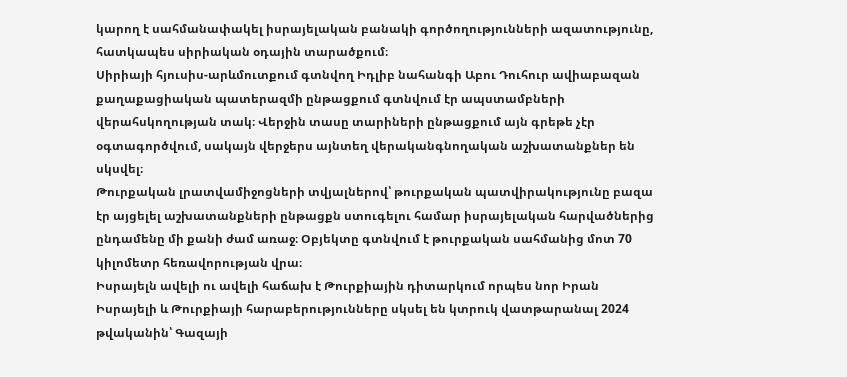կարող է սահմանափակել իսրայելական բանակի գործողությունների ազատությունը, հատկապես սիրիական օդային տարածքում։
Սիրիայի հյուսիս-արևմուտքում գտնվող Իդլիբ նահանգի Աբու Դուհուր ավիաբազան քաղաքացիական պատերազմի ընթացքում գտնվում էր ապստամբների վերահսկողության տակ։ Վերջին տասը տարիների ընթացքում այն գրեթե չէր օգտագործվում, սակայն վերջերս այնտեղ վերականգնողական աշխատանքներ են սկսվել։
Թուրքական լրատվամիջոցների տվյալներով՝ թուրքական պատվիրակությունը բազա էր այցելել աշխատանքների ընթացքն ստուգելու համար իսրայելական հարվածներից ընդամենը մի քանի ժամ առաջ։ Օբյեկտը գտնվում է թուրքական սահմանից մոտ 70 կիլոմետր հեռավորության վրա։
Իսրայելն ավելի ու ավելի հաճախ է Թուրքիային դիտարկում որպես նոր Իրան
Իսրայելի և Թուրքիայի հարաբերությունները սկսել են կտրուկ վատթարանալ 2024 թվականին՝ Գազայի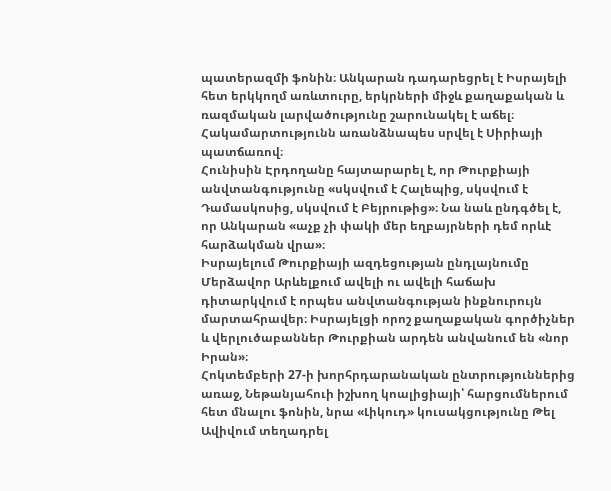պատերազմի ֆոնին։ Անկարան դադարեցրել է Իսրայելի հետ երկկողմ առևտուրը, երկրների միջև քաղաքական և ռազմական լարվածությունը շարունակել է աճել։
Հակամարտությունն առանձնապես սրվել է Սիրիայի պատճառով։
Հունիսին Էրդողանը հայտարարել է, որ Թուրքիայի անվտանգությունը «սկսվում է Հալեպից, սկսվում է Դամասկոսից, սկսվում է Բեյրութից»։ Նա նաև ընդգծել է, որ Անկարան «աչք չի փակի մեր եղբայրների դեմ որևէ հարձակման վրա»։
Իսրայելում Թուրքիայի ազդեցության ընդլայնումը Մերձավոր Արևելքում ավելի ու ավելի հաճախ դիտարկվում է որպես անվտանգության ինքնուրույն մարտահրավեր։ Իսրայելցի որոշ քաղաքական գործիչներ և վերլուծաբաններ Թուրքիան արդեն անվանում են «նոր Իրան»։
Հոկտեմբերի 27-ի խորհրդարանական ընտրություններից առաջ, Նեթանյահուի իշխող կոալիցիայի՝ հարցումներում հետ մնալու ֆոնին, նրա «Լիկուդ» կուսակցությունը Թել Ավիվում տեղադրել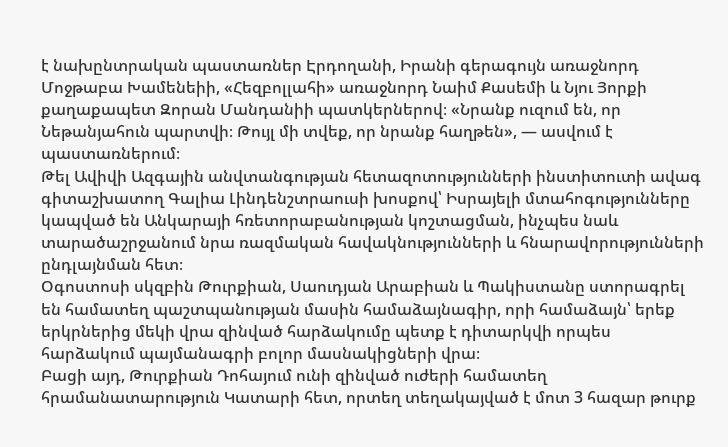է նախընտրական պաստառներ Էրդողանի, Իրանի գերագույն առաջնորդ Մոջթաբա Խամենեիի, «Հեզբոլլահի» առաջնորդ Նաիմ Քասեմի և Նյու Յորքի քաղաքապետ Զորան Մանդանիի պատկերներով։ «Նրանք ուզում են, որ Նեթանյահուն պարտվի։ Թույլ մի տվեք, որ նրանք հաղթեն», — ասվում է պաստառներում։
Թել Ավիվի Ազգային անվտանգության հետազոտությունների ինստիտուտի ավագ գիտաշխատող Գալիա Լինդենշտրաուսի խոսքով՝ Իսրայելի մտահոգությունները կապված են Անկարայի հռետորաբանության կոշտացման, ինչպես նաև տարածաշրջանում նրա ռազմական հավակնությունների և հնարավորությունների ընդլայնման հետ։
Օգոստոսի սկզբին Թուրքիան, Սաուդյան Արաբիան և Պակիստանը ստորագրել են համատեղ պաշտպանության մասին համաձայնագիր, որի համաձայն՝ երեք երկրներից մեկի վրա զինված հարձակումը պետք է դիտարկվի որպես հարձակում պայմանագրի բոլոր մասնակիցների վրա։
Բացի այդ, Թուրքիան Դոհայում ունի զինված ուժերի համատեղ հրամանատարություն Կատարի հետ, որտեղ տեղակայված է մոտ 3 հազար թուրք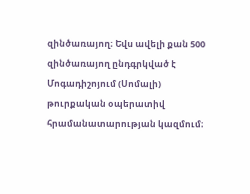զինծառայող։ Եվս ավելի քան 500 զինծառայող ընդգրկված է Մոգադիշոյում (Սոմալի) թուրքական օպերատիվ հրամանատարության կազմում։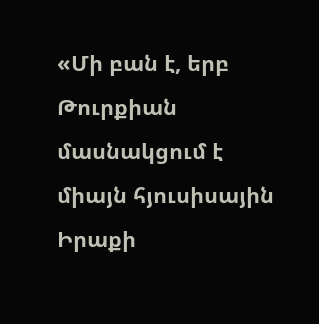«Մի բան է, երբ Թուրքիան մասնակցում է միայն հյուսիսային Իրաքի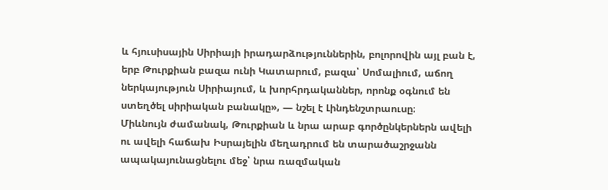և հյուսիսային Սիրիայի իրադարձություններին, բոլորովին այլ բան է, երբ Թուրքիան բազա ունի Կատարում, բազա՝ Սոմալիում, աճող ներկայություն Սիրիայում, և խորհրդականներ, որոնք օգնում են ստեղծել սիրիական բանակը», — նշել է Լինդենշտրաուսը։
Միևնույն ժամանակ, Թուրքիան և նրա արաբ գործընկերներն ավելի ու ավելի հաճախ Իսրայելին մեղադրում են տարածաշրջանն ապակայունացնելու մեջ՝ նրա ռազմական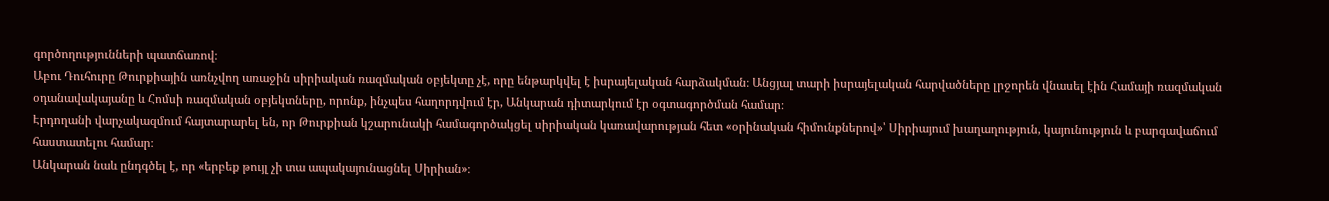գործողությունների պատճառով։
Աբու Դուհուրը Թուրքիային առնչվող առաջին սիրիական ռազմական օբյեկտը չէ, որը ենթարկվել է իսրայելական հարձակման։ Անցյալ տարի իսրայելական հարվածները լրջորեն վնասել էին Համայի ռազմական օդանավակայանը և Հոմսի ռազմական օբյեկտները, որոնք, ինչպես հաղորդվում էր, Անկարան դիտարկում էր օգտագործման համար։
Էրդողանի վարչակազմում հայտարարել են, որ Թուրքիան կշարունակի համագործակցել սիրիական կառավարության հետ «օրինական հիմունքներով»՝ Սիրիայում խաղաղություն, կայունություն և բարգավաճում հաստատելու համար։
Անկարան նաև ընդգծել է, որ «երբեք թույլ չի տա ապակայունացնել Սիրիան»։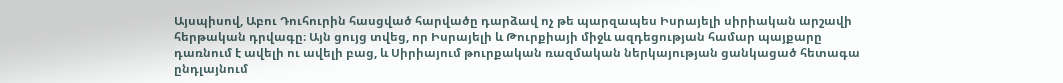Այսպիսով, Աբու Դուհուրին հասցված հարվածը դարձավ ոչ թե պարզապես Իսրայելի սիրիական արշավի հերթական դրվագը։ Այն ցույց տվեց, որ Իսրայելի և Թուրքիայի միջև ազդեցության համար պայքարը դառնում է ավելի ու ավելի բաց, և Սիրիայում թուրքական ռազմական ներկայության ցանկացած հետագա ընդլայնում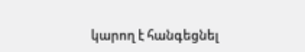կարող է հանգեցնել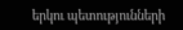երկու պետությունների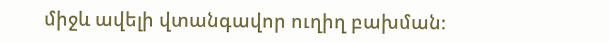միջև ավելի վտանգավոր ուղիղ բախման։